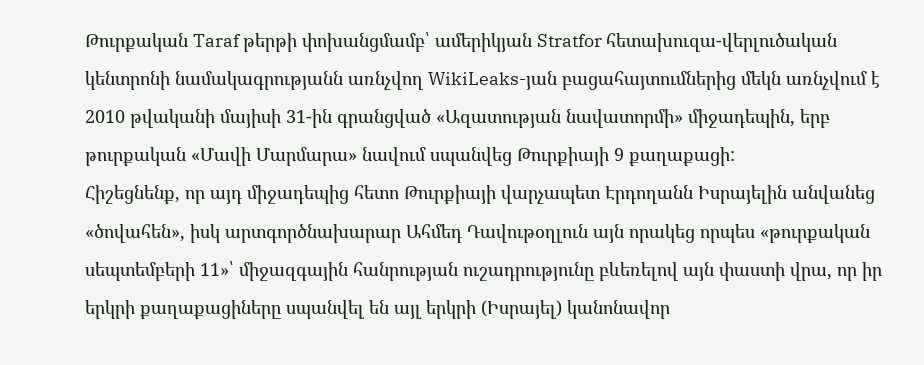Թուրքական Taraf թերթի փոխանցմամբ՝ ամերիկյան Stratfor հետախուզա-վերլուծական կենտրոնի նամակագրությանն առնչվող WikiLeaks-յան բացահայտումներից մեկն առնչվում է 2010 թվականի մայիսի 31-ին գրանցված «Ազատության նավատորմի» միջադեպին, երբ թուրքական «Մավի Մարմարա» նավում սպանվեց Թուրքիայի 9 քաղաքացի:
Հիշեցնենք, որ այդ միջադեպից հետո Թուրքիայի վարչապետ Էրդողանն Իսրայելին անվանեց «ծովահեն», իսկ արտգործնախարար Ահմեդ Դավութօղլուն այն որակեց որպես «թուրքական սեպտեմբերի 11»՝ միջազգային հանրության ուշադրությունը բևեռելով այն փաստի վրա, որ իր երկրի քաղաքացիները սպանվել են այլ երկրի (Իսրայել) կանոնավոր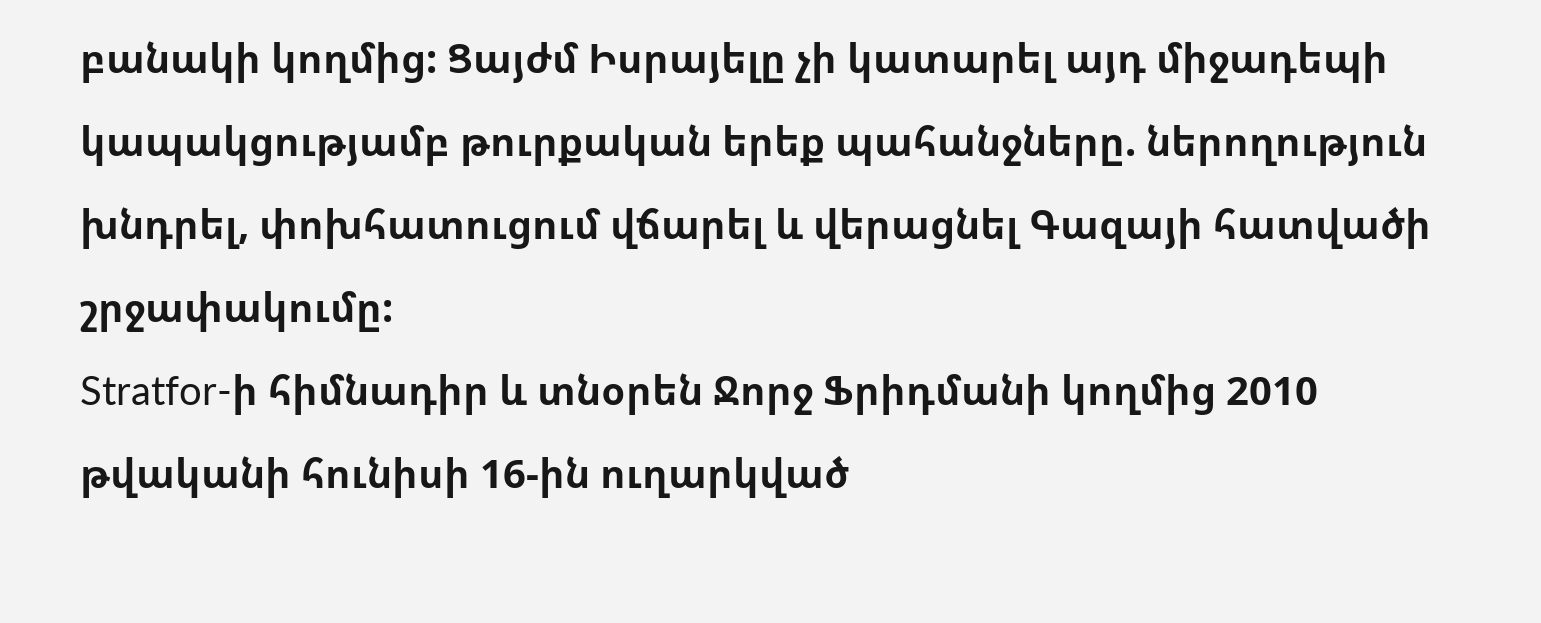բանակի կողմից: Ցայժմ Իսրայելը չի կատարել այդ միջադեպի կապակցությամբ թուրքական երեք պահանջները. ներողություն խնդրել, փոխհատուցում վճարել և վերացնել Գազայի հատվածի շրջափակումը:
Stratfor-ի հիմնադիր և տնօրեն Ջորջ Ֆրիդմանի կողմից 2010 թվականի հունիսի 16-ին ուղարկված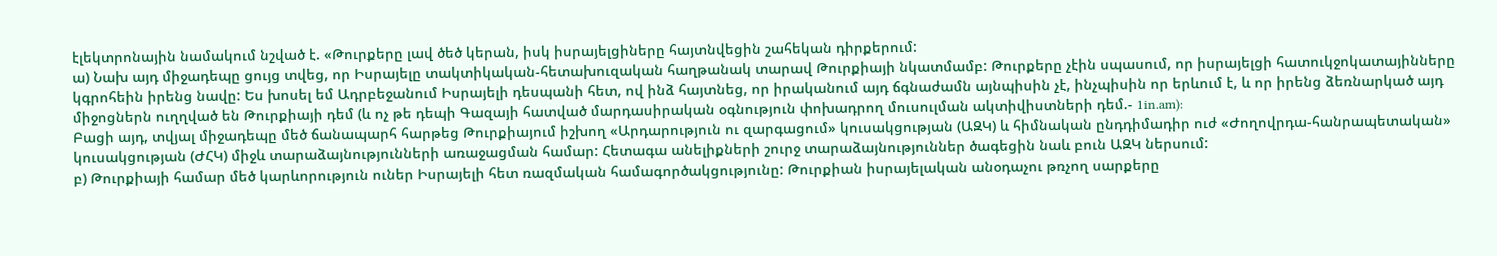էլեկտրոնային նամակում նշված է. «Թուրքերը լավ ծեծ կերան, իսկ իսրայելցիները հայտնվեցին շահեկան դիրքերում:
ա) Նախ այդ միջադեպը ցույց տվեց, որ Իսրայելը տակտիկական-հետախուզական հաղթանակ տարավ Թուրքիայի նկատմամբ: Թուրքերը չէին սպասում, որ իսրայելցի հատուկջոկատայինները կգրոհեին իրենց նավը: Ես խոսել եմ Ադրբեջանում Իսրայելի դեսպանի հետ, ով ինձ հայտնեց, որ իրականում այդ ճգնաժամն այնպիսին չէ, ինչպիսին որ երևում է, և որ իրենց ձեռնարկած այդ միջոցներն ուղղված են Թուրքիայի դեմ (և ոչ թե դեպի Գազայի հատված մարդասիրական օգնություն փոխադրող մուսուլման ակտիվիստների դեմ.- 1in.am):
Բացի այդ, տվյալ միջադեպը մեծ ճանապարհ հարթեց Թուրքիայում իշխող «Արդարություն ու զարգացում» կուսակցության (ԱԶԿ) և հիմնական ընդդիմադիր ուժ «Ժողովրդա-հանրապետական» կուսակցության (ԺՀԿ) միջև տարաձայնությունների առաջացման համար: Հետագա անելիքների շուրջ տարաձայնություններ ծագեցին նաև բուն ԱԶԿ ներսում:
բ) Թուրքիայի համար մեծ կարևորություն ուներ Իսրայելի հետ ռազմական համագործակցությունը: Թուրքիան իսրայելական անօդաչու թռչող սարքերը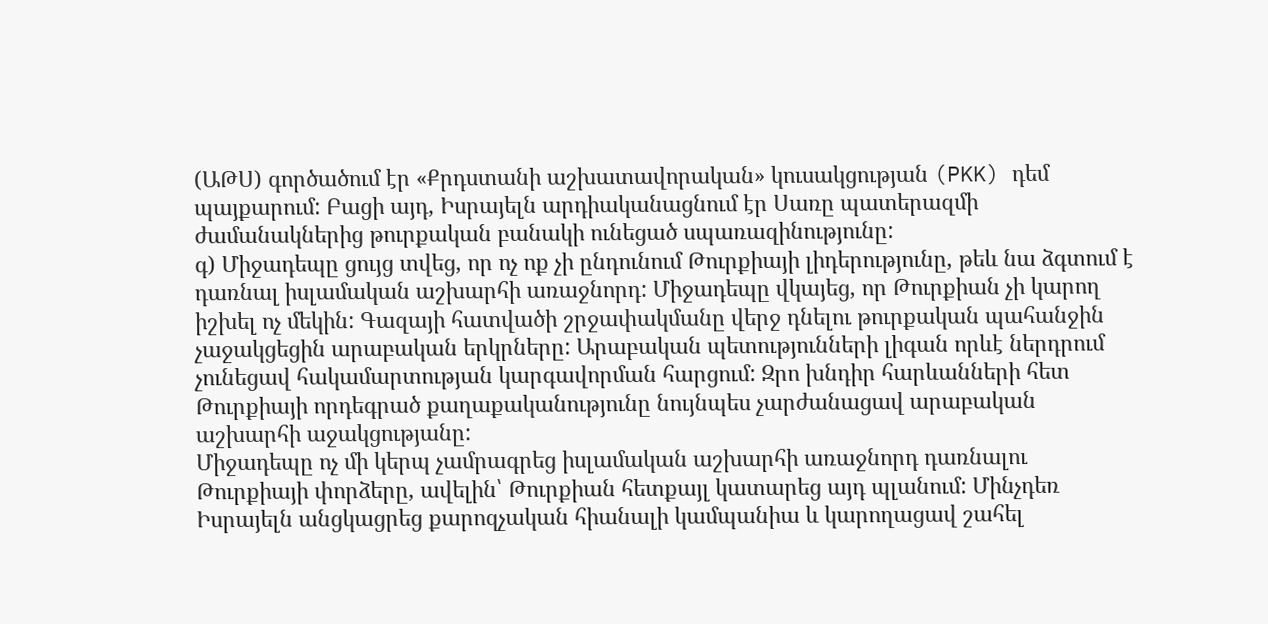(ԱԹՍ) գործածում էր «Քրդստանի աշխատավորական» կուսակցության (PKK) դեմ պայքարում: Բացի այդ, Իսրայելն արդիականացնում էր Սառը պատերազմի ժամանակներից թուրքական բանակի ունեցած սպառազինությունը:
գ) Միջադեպը ցույց տվեց, որ ոչ ոք չի ընդունում Թուրքիայի լիդերությունը, թեև նա ձգտում է դառնալ իսլամական աշխարհի առաջնորդ: Միջադեպը վկայեց, որ Թուրքիան չի կարող իշխել ոչ մեկին: Գազայի հատվածի շրջափակմանը վերջ դնելու թուրքական պահանջին չաջակցեցին արաբական երկրները: Արաբական պետությունների լիգան որևէ ներդրում չունեցավ հակամարտության կարգավորման հարցում: Զրո խնդիր հարևանների հետ Թուրքիայի որդեգրած քաղաքականությունը նույնպես չարժանացավ արաբական աշխարհի աջակցությանը:
Միջադեպը ոչ մի կերպ չամրագրեց իսլամական աշխարհի առաջնորդ դառնալու Թուրքիայի փորձերը, ավելին՝ Թուրքիան հետքայլ կատարեց այդ պլանում: Մինչդեռ Իսրայելն անցկացրեց քարոզչական հիանալի կամպանիա և կարողացավ շահել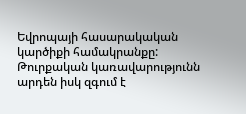Եվրոպայի հասարակական կարծիքի համակրանքը: Թուրքական կառավարությունն արդեն իսկ զգում է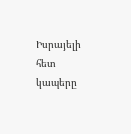Իսրայելի հետ կապերը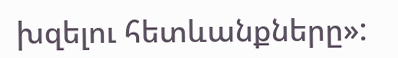խզելու հետևանքները»: